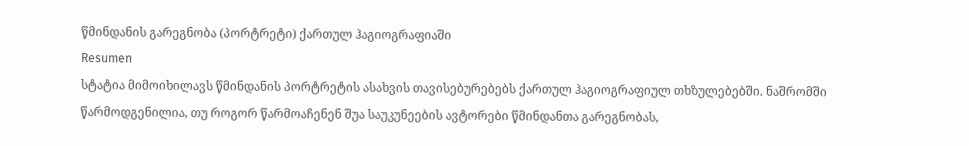წმინდანის გარეგნობა (პორტრეტი) ქართულ ჰაგიოგრაფიაში
Resumen
სტატია მიმოიხილავს წმინდანის პორტრეტის ასახვის თავისებურებებს ქართულ ჰაგიოგრაფიულ თხზულებებში. ნაშრომში წარმოდგენილია, თუ როგორ წარმოაჩენენ შუა საუკუნეების ავტორები წმინდანთა გარეგნობას,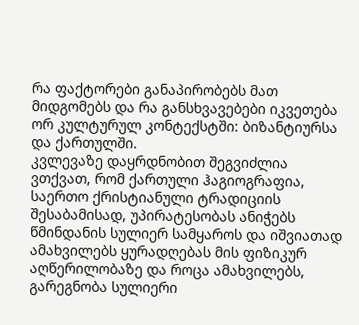რა ფაქტორები განაპირობებს მათ მიდგომებს და რა განსხვავებები იკვეთება ორ კულტურულ კონტექსტში: ბიზანტიურსა და ქართულში.
კვლევაზე დაყრდნობით შეგვიძლია ვთქვათ, რომ ქართული ჰაგიოგრაფია, საერთო ქრისტიანული ტრადიციის შესაბამისად, უპირატესობას ანიჭებს წმინდანის სულიერ სამყაროს და იშვიათად ამახვილებს ყურადღებას მის ფიზიკურ აღწერილობაზე და როცა ამახვილებს, გარეგნობა სულიერი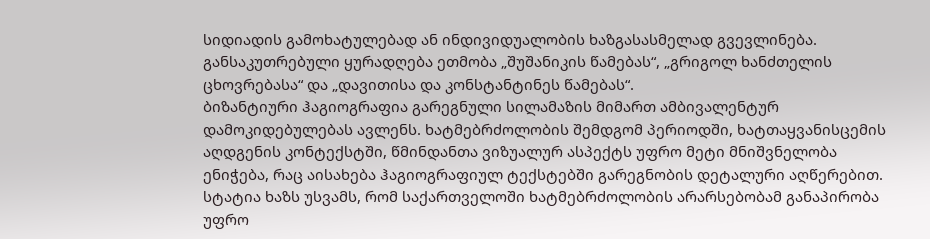სიდიადის გამოხატულებად ან ინდივიდუალობის ხაზგასასმელად გვევლინება. განსაკუთრებული ყურადღება ეთმობა „შუშანიკის წამებას“, „გრიგოლ ხანძთელის ცხოვრებასა“ და „დავითისა და კონსტანტინეს წამებას“.
ბიზანტიური ჰაგიოგრაფია გარეგნული სილამაზის მიმართ ამბივალენტურ დამოკიდებულებას ავლენს. ხატმებრძოლობის შემდგომ პერიოდში, ხატთაყვანისცემის აღდგენის კონტექსტში, წმინდანთა ვიზუალურ ასპექტს უფრო მეტი მნიშვნელობა ენიჭება, რაც აისახება ჰაგიოგრაფიულ ტექსტებში გარეგნობის დეტალური აღწერებით. სტატია ხაზს უსვამს, რომ საქართველოში ხატმებრძოლობის არარსებობამ განაპირობა უფრო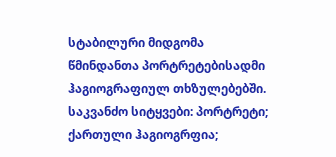სტაბილური მიდგომა წმინდანთა პორტრეტებისადმი ჰაგიოგრაფიულ თხზულებებში.
საკვანძო სიტყვები: პორტრეტი; ქართული ჰაგიოგრფია;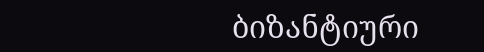ბიზანტიური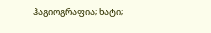ჰაგიოგრაფია; ხატი;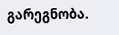გარეგნობა.